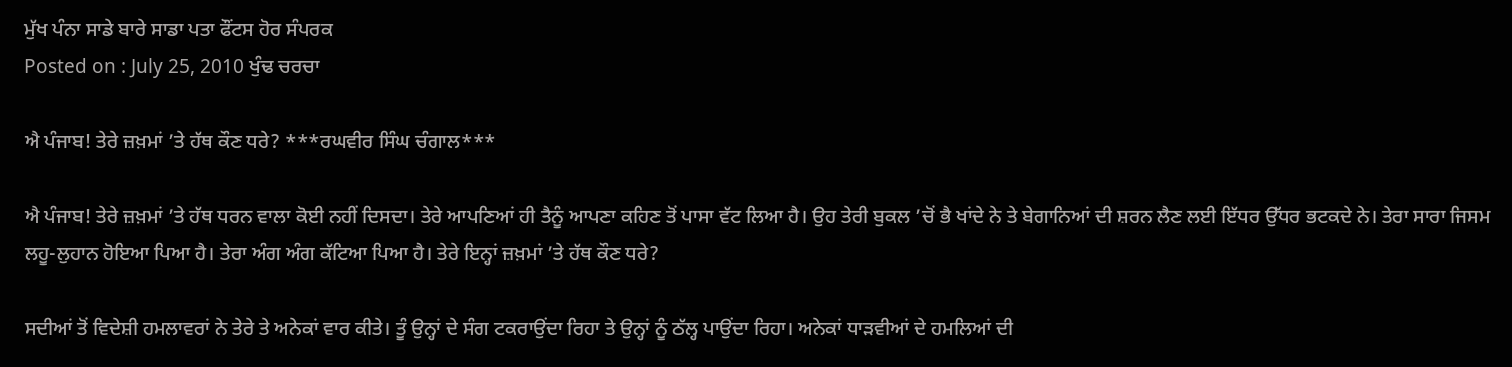ਮੁੱਖ ਪੰਨਾ ਸਾਡੇ ਬਾਰੇ ਸਾਡਾ ਪਤਾ ਫੌਂਟਸ ਹੋਰ ਸੰਪਰਕ
Posted on : July 25, 2010 ਖੁੰਢ ਚਰਚਾ

ਐ ਪੰਜਾਬ! ਤੇਰੇ ਜ਼ਖ਼ਮਾਂ ’ਤੇ ਹੱਥ ਕੌਣ ਧਰੇ? ***ਰਘਵੀਰ ਸਿੰਘ ਚੰਗਾਲ***

ਐ ਪੰਜਾਬ! ਤੇਰੇ ਜ਼ਖ਼ਮਾਂ ’ਤੇ ਹੱਥ ਧਰਨ ਵਾਲਾ ਕੋਈ ਨਹੀਂ ਦਿਸਦਾ। ਤੇਰੇ ਆਪਣਿਆਂ ਹੀ ਤੈਨੂੰ ਆਪਣਾ ਕਹਿਣ ਤੋਂ ਪਾਸਾ ਵੱਟ ਲਿਆ ਹੈ। ਉਹ ਤੇਰੀ ਬੁਕਲ ’ਚੋਂ ਭੈ ਖਾਂਦੇ ਨੇ ਤੇ ਬੇਗਾਨਿਆਂ ਦੀ ਸ਼ਰਨ ਲੈਣ ਲਈ ਇੱਧਰ ਉੱਧਰ ਭਟਕਦੇ ਨੇ। ਤੇਰਾ ਸਾਰਾ ਜਿਸਮ ਲਹੂ-ਲੁਹਾਨ ਹੋਇਆ ਪਿਆ ਹੈ। ਤੇਰਾ ਅੰਗ ਅੰਗ ਕੱਟਿਆ ਪਿਆ ਹੈ। ਤੇਰੇ ਇਨ੍ਹਾਂ ਜ਼ਖ਼ਮਾਂ ’ਤੇ ਹੱਥ ਕੌਣ ਧਰੇ?

ਸਦੀਆਂ ਤੋਂ ਵਿਦੇਸ਼ੀ ਹਮਲਾਵਰਾਂ ਨੇ ਤੇਰੇ ਤੇ ਅਨੇਕਾਂ ਵਾਰ ਕੀਤੇ। ਤੂੰ ਉਨ੍ਹਾਂ ਦੇ ਸੰਗ ਟਕਰਾਉਂਦਾ ਰਿਹਾ ਤੇ ਉਨ੍ਹਾਂ ਨੂੰ ਠੱਲ੍ਹ ਪਾਉਂਦਾ ਰਿਹਾ। ਅਨੇਕਾਂ ਧਾੜਵੀਆਂ ਦੇ ਹਮਲਿਆਂ ਦੀ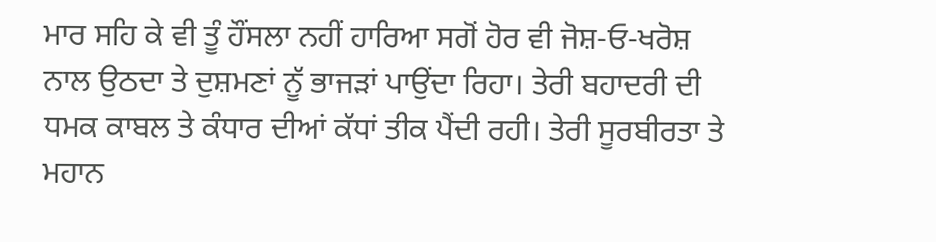ਮਾਰ ਸਹਿ ਕੇ ਵੀ ਤੂੰ ਹੌਂਸਲਾ ਨਹੀਂ ਹਾਰਿਆ ਸਗੋਂ ਹੋਰ ਵੀ ਜੋਸ਼-ਓ-ਖਰੋਸ਼ ਨਾਲ ਉਠਦਾ ਤੇ ਦੁਸ਼ਮਣਾਂ ਨੂੱ ਭਾਜੜਾਂ ਪਾਉਂਦਾ ਰਿਹਾ। ਤੇਰੀ ਬਹਾਦਰੀ ਦੀ ਧਮਕ ਕਾਬਲ ਤੇ ਕੰਧਾਰ ਦੀਆਂ ਕੱਧਾਂ ਤੀਕ ਪੈਂਦੀ ਰਹੀ। ਤੇਰੀ ਸੂਰਬੀਰਤਾ ਤੇ ਮਹਾਨ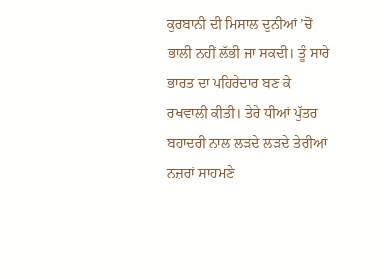ਕੁਰਬਾਨੀ ਦੀ ਮਿਸਾਲ ਦੁਨੀਆਂ ’ਚੋਂ ਭਾਲੀ ਨਹੀਂ ਲੱਭੀ ਜਾ ਸਕਦੀ। ਤੂੰ ਸਾਰੇ ਭਾਰਤ ਦਾ ਪਹਿਰੇਦਾਰ ਬਣ ਕੇ ਰਖਵਾਲੀ ਕੀਤੀ। ਤੇਰੇ ਧੀਆਂ ਪੁੱਤਰ ਬਹਾਦਰੀ ਨਾਲ ਲੜਦੇ ਲੜਦੇ ਤੇਰੀਆਂ ਨਜ਼ਰਾਂ ਸਾਹਮਣੇ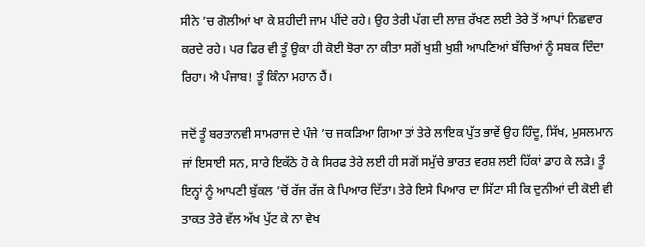ਸੀਨੇ ’ਚ ਗੋਲੀਆਂ ਖਾ ਕੇ ਸ਼ਹੀਦੀ ਜਾਮ ਪੀਂਦੇ ਰਹੇ। ਉਹ ਤੇਰੀ ਪੱਗ ਦੀ ਲਾਜ਼ ਰੱਖਣ ਲਈ ਤੇਰੇ ਤੋਂ ਆਪਾਂ ਨਿਛਵਾਰ ਕਰਦੇ ਰਹੇ। ਪਰ ਫਿਰ ਵੀ ਤੂੰ ਉਕਾ ਹੀ ਕੋਈ ਝੋਰਾ ਨਾ ਕੀਤਾ ਸਗੋਂ ਖੁਸ਼ੀ ਖੁਸ਼ੀ ਆਪਣਿਆਂ ਬੱਚਿਆਂ ਨੂੰ ਸਬਕ ਦਿੰਦਾ ਰਿਹਾ। ਐ ਪੰਜਾਬ! ਤੂੰ ਕਿੰਨਾ ਮਹਾਨ ਹੈਂ।

ਜਦੋਂ ਤੂੰ ਬਰਤਾਨਵੀ ਸਾਮਰਾਜ ਦੇ ਪੰਜੇ ’ਚ ਜਕੜਿਆ ਗਿਆ ਤਾਂ ਤੇਰੇ ਲਾਇਕ ਪੁੱਤ ਭਾਵੇਂ ਉਹ ਹਿੰਦੂ, ਸਿੱਖ, ਮੁਸਲਮਾਨ ਜਾਂ ਇਸਾਈ ਸਨ, ਸਾਰੇ ਇਕੱਠੇ ਹੋ ਕੇ ਸਿਰਫ ਤੇਰੇ ਲਈ ਹੀ ਸਗੋਂ ਸਮੁੱਚੇ ਭਾਰਤ ਵਰਸ਼ ਲਈ ਹਿੱਕਾਂ ਡਾਹ ਕੇ ਲੜੇ। ਤੂੰ ਇਨ੍ਹਾਂ ਨੂੰ ਆਪਣੀ ਬੁੱਕਲ ’ਚੋਂ ਰੱਜ ਰੱਜ ਕੇ ਪਿਆਰ ਦਿੱਤਾ। ਤੇਰੇ ਇਸੇ ਪਿਆਰ ਦਾ ਸਿੱਟਾ ਸੀ ਕਿ ਦੁਨੀਆਂ ਦੀ ਕੋਈ ਵੀ ਤਾਕਤ ਤੇਰੇ ਵੱਲ ਅੱਖ ਪੁੱਟ ਕੇ ਨਾ ਵੇਖ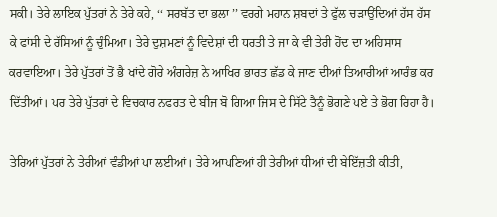ਸਕੀ। ਤੇਰੇ ਲਾਇਕ ਪੁੱਤਰਾਂ ਨੇ ਤੇਰੇ ਕਹੇ, ‘‘ ਸਰਬੱਤ ਦਾ ਭਲਾ ’’ ਵਰਗੇ ਮਹਾਨ ਸ਼ਬਦਾਂ ਤੇ ਫੁੱਲ ਚੜਾਉਂਦਿਆਂ ਹੱਸ ਹੱਸ ਕੇ ਫਾਂਸੀ ਦੇ ਰੱਸਿਆਂ ਨੂੰ ਚੁੰਮਿਆ। ਤੇਰੇ ਦੁਸ਼ਮਣਾਂ ਨੂੰ ਵਿਦੇਸ਼ਾਂ ਦੀ ਧਰਤੀ ਤੇ ਜਾ ਕੇ ਵੀ ਤੇਰੀ ਹੋਂਦ ਦਾ ਅਹਿਸਾਸ ਕਰਵਾਇਆ। ਤੇਰੇ ਪੁੱਤਰਾਂ ਤੋਂ ਭੈ ਖਾਂਦੇ ਗੋਰੇ ਅੰਗਰੇਜ਼ ਨੇ ਆਖਿਰ ਭਾਰਤ ਛੱਡ ਕੇ ਜਾਣ ਦੀਆਂ ਤਿਆਰੀਆਂ ਆਰੰਭ ਕਰ ਦਿੱਤੀਆਂ। ਪਰ ਤੇਰੇ ਪੁੱਤਰਾਂ ਦੇ ਵਿਚਕਾਰ ਨਫਰਤ ਦੇ ਬੀਜ ਬੋ ਗਿਆ ਜਿਸ ਦੇ ਸਿੱਟੇ ਤੈਨੂੰ ਭੋਗਣੇ ਪਏ ਤੇ ਭੋਗ ਰਿਹਾ ਹੈ।

ਤੇਰਿਆਂ ਪੁੱਤਰਾਂ ਨੇ ਤੇਰੀਆਂ ਵੰਡੀਆਂ ਪਾ ਲਈਆਂ। ਤੇਰੇ ਆਪਣਿਆਂ ਹੀ ਤੇਰੀਆਂ ਧੀਆਂ ਦੀ ਬੇਇੱਜ਼ਤੀ ਕੀਤੀ,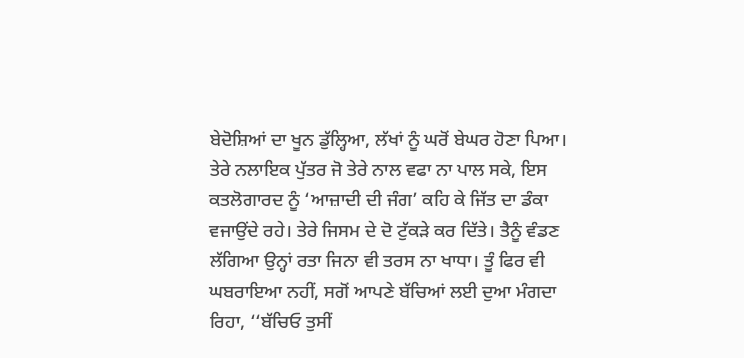ਬੇਦੋਸ਼ਿਆਂ ਦਾ ਖੂਨ ਡੁੱਲ੍ਹਿਆ, ਲੱਖਾਂ ਨੂੰ ਘਰੋਂ ਬੇਘਰ ਹੋਣਾ ਪਿਆ। ਤੇਰੇ ਨਲਾਇਕ ਪੁੱਤਰ ਜੋ ਤੇਰੇ ਨਾਲ ਵਫਾ ਨਾ ਪਾਲ ਸਕੇ, ਇਸ ਕਤਲੋਗਾਰਦ ਨੂੰ ‘ਆਜ਼ਾਦੀ ਦੀ ਜੰਗ’ ਕਹਿ ਕੇ ਜਿੱਤ ਦਾ ਡੰਕਾ ਵਜਾਉਂਦੇ ਰਹੇ। ਤੇਰੇ ਜਿਸਮ ਦੇ ਦੋ ਟੁੱਕੜੇ ਕਰ ਦਿੱਤੇ। ਤੈਨੂੰ ਵੰਡਣ ਲੱਗਿਆ ਉਨ੍ਹਾਂ ਰਤਾ ਜਿਨਾ ਵੀ ਤਰਸ ਨਾ ਖਾਧਾ। ਤੂੰ ਫਿਰ ਵੀ ਘਬਰਾਇਆ ਨਹੀਂ, ਸਗੋਂ ਆਪਣੇ ਬੱਚਿਆਂ ਲਈ ਦੁਆ ਮੰਗਦਾ ਰਿਹਾ, ‘‘ਬੱਚਿਓ ਤੁਸੀਂ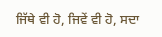ਜਿੱਥੇ ਵੀ ਹੋ, ਜਿਵੇਂ ਵੀ ਹੋ, ਸਦਾ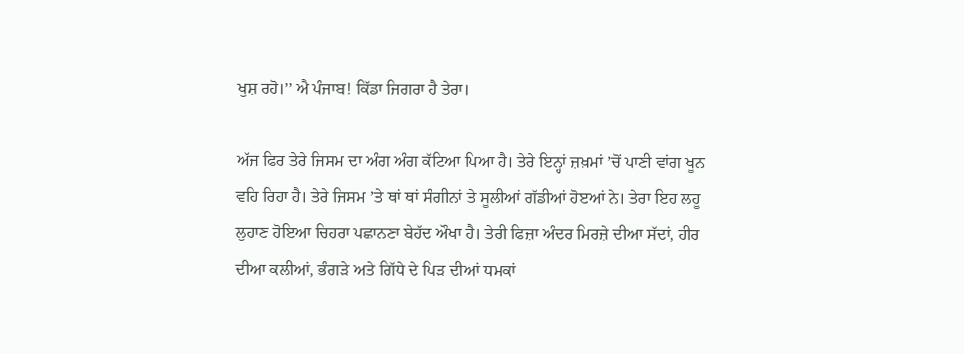ਖੁਸ਼ ਰਹੋ।’’ ਐ ਪੰਜਾਬ! ਕਿੱਡਾ ਜਿਗਰਾ ਹੈ ਤੇਰਾ।

ਅੱਜ ਫਿਰ ਤੇਰੇ ਜਿਸਮ ਦਾ ਅੰਗ ਅੰਗ ਕੱਟਿਆ ਪਿਆ ਹੈ। ਤੇਰੇ ਇਨ੍ਹਾਂ ਜ਼ਖ਼ਮਾਂ ’ਚੋਂ ਪਾਣੀ ਵਾਂਗ ਖੂਨ ਵਹਿ ਰਿਹਾ ਹੈ। ਤੇਰੇ ਜਿਸਮ ’ਤੇ ਥਾਂ ਥਾਂ ਸੰਗੀਨਾਂ ਤੇ ਸੂਲੀਆਂ ਗੱਡੀਆਂ ਹੋੲਆਂ ਨੇ। ਤੇਰਾ ਇਹ ਲਹੂ ਲੁਹਾਣ ਹੋਇਆ ਚਿਹਰਾ ਪਛਾਨਣਾ ਬੇਹੱਦ ਔਖਾ ਹੈ। ਤੇਰੀ ਫਿਜ਼ਾ ਅੰਦਰ ਮਿਰਜ਼ੇ ਦੀਆ ਸੱਦਾਂ, ਹੀਰ ਦੀਆ ਕਲੀਆਂ, ਭੰਗੜੇ ਅਤੇ ਗਿੱਧੇ ਦੇ ਪਿੜ ਦੀਆਂ ਧਮਕਾਂ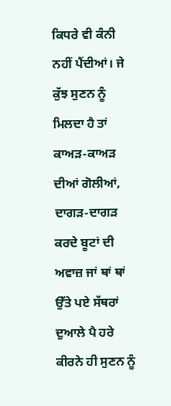ਕਿਧਰੇ ਵੀ ਕੰਨੀ ਨਹੀਂ ਪੈਂਦੀਆਂ। ਜੇ ਕੁੱਝ ਸੁਣਨ ਨੂੰ ਮਿਲਦਾ ਹੈ ਤਾਂ ਕਾਅੜ-ਕਾਅੜ ਦੀਆਂ ਗੋਲੀਆਂ, ਦਾਗੜ-ਦਾਗੜ ਕਰਦੇ ਬੂਟਾਂ ਦੀ ਅਵਾਜ਼ ਜਾਂ ਥਾਂ ਥਾਂ ਉੱਤੇ ਪਏ ਸੱਥਰਾਂ ਦੁਆਲੇ ਪੈ ਹਰੇ ਕੀਰਨੇ ਹੀ ਸੁਣਨ ਨੂੰ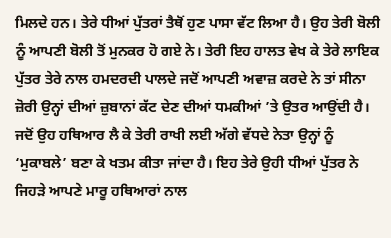ਮਿਲਦੇ ਹਨ। ਤੇਰੇ ਧੀਆਂ ਪੁੱਤਰਾਂ ਤੈਥੋਂ ਹੁਣ ਪਾਸਾ ਵੱਟ ਲਿਆ ਹੈ। ਉਹ ਤੇਰੀ ਬੋਲੀ ਨੂੰ ਆਪਣੀ ਬੋਲੀ ਤੋਂ ਮੁਨਕਰ ਹੋ ਗਏ ਨੇ। ਤੇਰੀ ਇਹ ਹਾਲਤ ਵੇਖ ਕੇ ਤੇਰੇ ਲਾਇਕ ਪੁੱਤਰ ਤੇਰੇ ਨਾਲ ਹਮਦਰਦੀ ਪਾਲਦੇ ਜਦੋਂ ਆਪਣੀ ਅਵਾਜ਼ ਕਰਦੇ ਨੇ ਤਾਂ ਸੀਨਾ ਜ਼ੋਰੀ ਉਨ੍ਹਾਂ ਦੀਆਂ ਜ਼ੁਬਾਨਾਂ ਕੱਟ ਦੇਣ ਦੀਆਂ ਧਮਕੀਆਂ ’ਤੇ ਉਤਰ ਆਉਂਦੀ ਹੈ। ਜਦੋਂ ਉਹ ਹਥਿਆਰ ਲੈ ਕੇ ਤੇਰੀ ਰਾਖੀ ਲਈ ਅੱਗੇ ਵੱਧਦੇ ਨੇਤਾ ਉਨ੍ਹਾਂ ਨੂੰ ‘ਮੁਕਾਬਲੇ’ ਬਣਾ ਕੇ ਖਤਮ ਕੀਤਾ ਜਾਂਦਾ ਹੈ। ਇਹ ਤੇਰੇ ਉਹੀ ਧੀਆਂ ਪੁੱਤਰ ਨੇ ਜਿਹੜੇ ਆਪਣੇ ਮਾਰੂ ਹਥਿਆਰਾਂ ਨਾਲ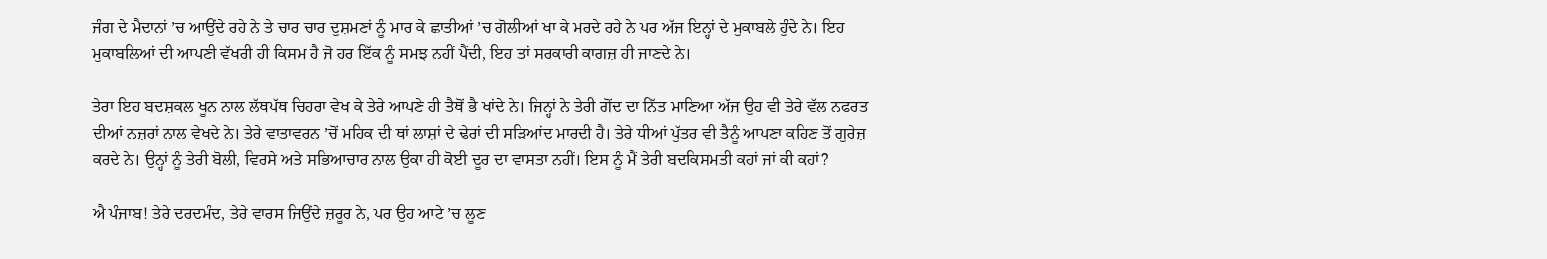ਜੰਗ ਦੇ ਮੈਦਾਨਾਂ ’ਚ ਆਉਂਦੇ ਰਹੇ ਨੇ ਤੇ ਚਾਰ ਚਾਰ ਦੁਸ਼ਮਣਾਂ ਨੂੰ ਮਾਰ ਕੇ ਛਾਤੀਆਂ ’ਚ ਗੋਲੀਆਂ ਖਾ ਕੇ ਮਰਦੇ ਰਹੇ ਨੇ ਪਰ ਅੱਜ ਇਨ੍ਹਾਂ ਦੇ ਮੁਕਾਬਲੇ ਹੁੰਦੇ ਨੇ। ਇਹ ਮੁਕਾਬਲਿਆਂ ਦੀ ਆਪਣੀ ਵੱਖਰੀ ਹੀ ਕਿਸਮ ਹੈ ਜੋ ਹਰ ਇੱਕ ਨੂੰ ਸਮਝ ਨਹੀਂ ਪੈਂਦੀ, ਇਹ ਤਾਂ ਸਰਕਾਰੀ ਕਾਗਜ਼ ਹੀ ਜਾਣਦੇ ਨੇ।

ਤੇਰਾ ਇਹ ਬਦਸ਼ਕਲ ਖੂਨ ਨਾਲ ਲੱਥਪੱਥ ਚਿਹਰਾ ਵੇਖ ਕੇ ਤੇਰੇ ਆਪਣੇ ਹੀ ਤੈਥੋਂ ਭੈ ਖਾਂਦੇ ਨੇ। ਜਿਨ੍ਹਾਂ ਨੇ ਤੇਰੀ ਗੋਂਦ ਦਾ ਨਿੱਤ ਮਾਣਿਆ ਅੱਜ ਉਹ ਵੀ ਤੇਰੇ ਵੱਲ ਨਫਰਤ ਦੀਆਂ ਨਜ਼ਰਾਂ ਨਾਲ ਵੇਖਦੇ ਨੇ। ਤੇਰੇ ਵਾਤਾਵਰਨ ’ਚੋਂ ਮਹਿਕ ਦੀ ਥਾਂ ਲਾਸ਼ਾਂ ਦੇ ਢੇਰਾਂ ਦੀ ਸੜਿਆਂਦ ਮਾਰਦੀ ਹੈ। ਤੇਰੇ ਧੀਆਂ ਪੁੱਤਰ ਵੀ ਤੈਨੂੰ ਆਪਣਾ ਕਹਿਣ ਤੋਂ ਗੁਰੇਜ਼ ਕਰਦੇ ਨੇ। ਉਨ੍ਹਾਂ ਨੂੰ ਤੇਰੀ ਬੋਲੀ, ਵਿਰਸੇ ਅਤੇ ਸਭਿਆਚਾਰ ਨਾਲ ਉਕਾ ਹੀ ਕੋਈ ਦੂਰ ਦਾ ਵਾਸਤਾ ਨਹੀਂ। ਇਸ ਨੂੰ ਮੈਂ ਤੇਰੀ ਬਦਕਿਸਮਤੀ ਕਹਾਂ ਜਾਂ ਕੀ ਕਹਾਂ?

ਐ ਪੰਜਾਬ! ਤੇਰੇ ਦਰਦਮੰਦ, ਤੇਰੇ ਵਾਰਸ ਜਿਉਂਦੇ ਜ਼ਰੂਰ ਨੇ, ਪਰ ਉਹ ਆਟੇ ’ਚ ਲੂਣ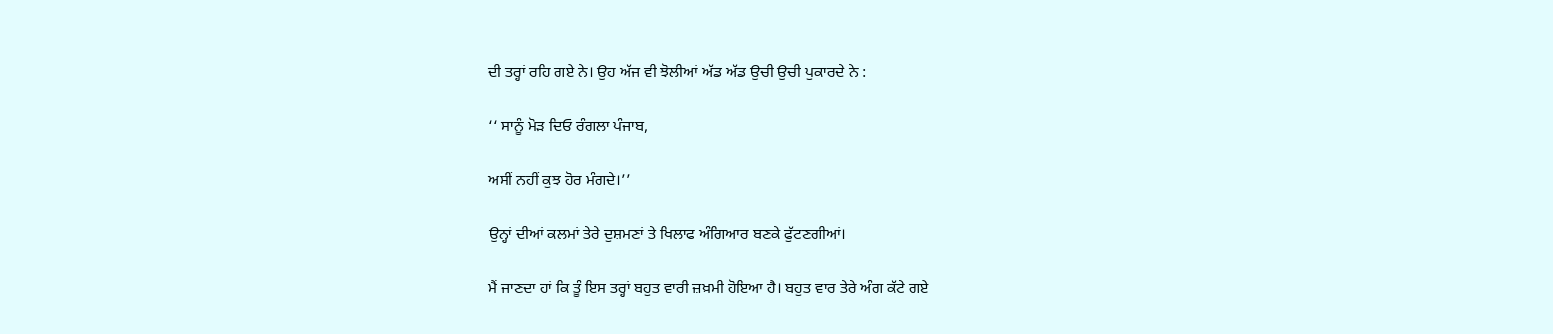ਦੀ ਤਰ੍ਹਾਂ ਰਹਿ ਗਏ ਨੇ। ਉਹ ਅੱਜ ਵੀ ਝੋਲੀਆਂ ਅੱਡ ਅੱਡ ਉਚੀ ਉਚੀ ਪੁਕਾਰਦੇ ਨੇ :

‘‘ ਸਾਨੂੰ ਮੋੜ ਦਿਓ ਰੰਗਲਾ ਪੰਜਾਬ,

ਅਸੀਂ ਨਹੀਂ ਕੁਝ ਹੋਰ ਮੰਗਦੇ।’’

ਉਨ੍ਹਾਂ ਦੀਆਂ ਕਲਮਾਂ ਤੇਰੇ ਦੁਸ਼ਮਣਾਂ ਤੇ ਖਿਲਾਫ ਅੰਗਿਆਰ ਬਣਕੇ ਫੁੱਟਣਗੀਆਂ।

ਮੈਂ ਜਾਣਦਾ ਹਾਂ ਕਿ ਤੂੰ ਇਸ ਤਰ੍ਹਾਂ ਬਹੁਤ ਵਾਰੀ ਜ਼ਖ਼ਮੀ ਹੋਇਆ ਹੈ। ਬਹੁਤ ਵਾਰ ਤੇਰੇ ਅੰਗ ਕੱਟੇ ਗਏ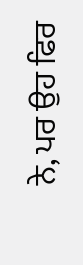ਨੇ, ਪਰ ਉਹ ਫਿਰ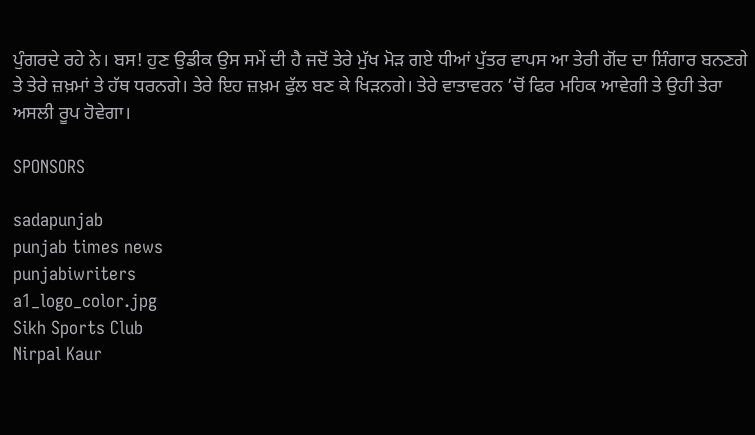ਪੁੰਗਰਦੇ ਰਹੇ ਨੇ। ਬਸ! ਹੁਣ ਉਡੀਕ ਉਸ ਸਮੇਂ ਦੀ ਹੈ ਜਦੋਂ ਤੇਰੇ ਮੁੱਖ ਮੋੜ ਗਏ ਧੀਆਂ ਪੁੱਤਰ ਵਾਪਸ ਆ ਤੇਰੀ ਗੋਂਦ ਦਾ ਸ਼ਿੰਗਾਰ ਬਨਣਗੇ ਤੇ ਤੇਰੇ ਜ਼ਖ਼ਮਾਂ ਤੇ ਹੱਥ ਧਰਨਗੇ। ਤੇਰੇ ਇਹ ਜ਼ਖ਼ਮ ਫੁੱਲ ਬਣ ਕੇ ਖਿੜਨਗੇ। ਤੇਰੇ ਵਾਤਾਵਰਨ ’ਚੋਂ ਫਿਰ ਮਹਿਕ ਆਵੇਗੀ ਤੇ ਉਹੀ ਤੇਰਾ ਅਸਲੀ ਰੂਪ ਹੋਵੇਗਾ।

SPONSORS

sadapunjab
punjab times news
punjabiwriters
a1_logo_color.jpg
Sikh Sports Club
Nirpal Kaur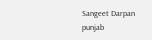Sangeet Darpan
punjab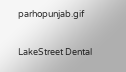parhopunjab.gif

LakeStreet Dental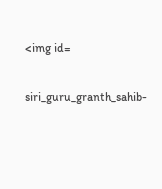<img id=

siri_guru_granth_sahib-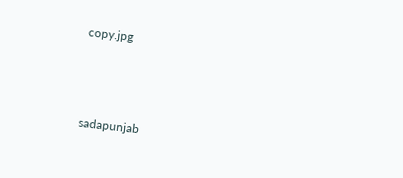copy.jpg



sadapunjab